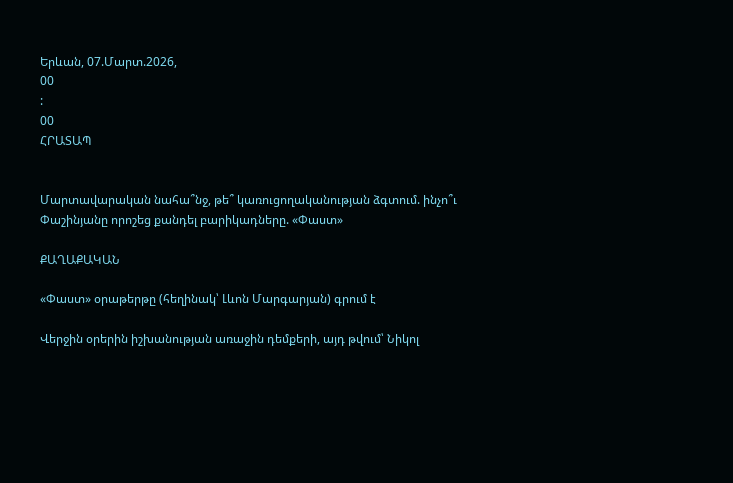Երևան, 07.Մարտ.2026,
00
:
00
ՀՐԱՏԱՊ


Մարտավարական նահա՞նջ, թե՞ կառուցողականության ձգտում. ինչո՞ւ Փաշինյանը որոշեց քանդել բարիկադները. «Փաստ»

ՔԱՂԱՔԱԿԱՆ

«Փաստ» օրաթերթը (հեղինակ՝ Լևոն Մարգարյան) գրում է

Վերջին օրերին իշխանության առաջին դեմքերի, այդ թվում՝ Նիկոլ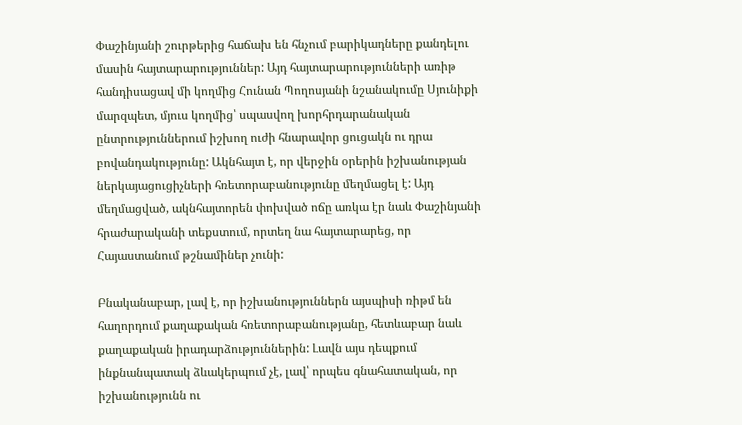Փաշինյանի շուրթերից հաճախ են հնչում բարիկադները քանդելու մասին հայտարարություններ: Այդ հայտարարությունների առիթ հանդիսացավ մի կողմից Հունան Պողոսյանի նշանակումը Սյունիքի մարզպետ, մյուս կողմից՝ սպասվող խորհրդարանական ընտրություններում իշխող ուժի հնարավոր ցուցակն ու դրա բովանդակությունը: Ակնհայտ է, որ վերջին օրերին իշխանության ներկայացուցիչների հռետորաբանությունը մեղմացել է: Այդ մեղմացված, ակնհայտորեն փոխված ոճը առկա էր նաև Փաշինյանի հրաժարականի տեքստում, որտեղ նա հայտարարեց, որ Հայաստանում թշնամիներ չունի:

Բնականաբար, լավ է, որ իշխանություններն այսպիսի ռիթմ են հաղորդում քաղաքական հռետորաբանությանը, հետևաբար նաև քաղաքական իրադարձություններին: Լավն այս դեպքում ինքնանպատակ ձևակերպում չէ, լավ՝ որպես գնահատական, որ իշխանությունն ու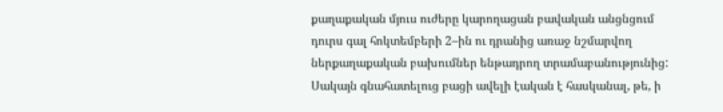քաղաքական մյուս ուժերը կարողացան բավական անցնցում դուրս գալ հոկտեմբերի 2–ին ու դրանից առաջ նշմարվող ներքաղաքական բախումներ ենթադրող տրամաբանությունից: Սակայն գնահատելուց բացի ավելի էական է հասկանալ, թե, ի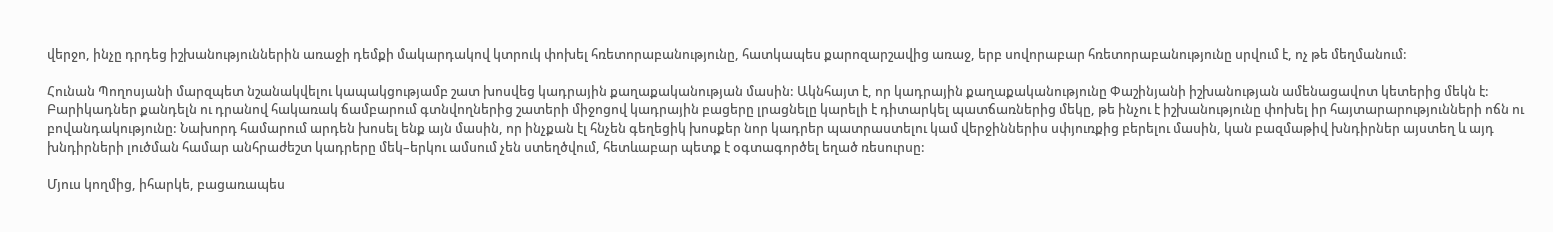վերջո, ինչը դրդեց իշխանություններին առաջի դեմքի մակարդակով կտրուկ փոխել հռետորաբանությունը, հատկապես քարոզարշավից առաջ, երբ սովորաբար հռետորաբանությունը սրվում է, ոչ թե մեղմանում:

Հունան Պողոսյանի մարզպետ նշանակվելու կապակցությամբ շատ խոսվեց կադրային քաղաքականության մասին: Ակնհայտ է, որ կադրային քաղաքականությունը Փաշինյանի իշխանության ամենացավոտ կետերից մեկն է: Բարիկադներ քանդելն ու դրանով հակառակ ճամբարում գտնվողներից շատերի միջոցով կադրային բացերը լրացնելը կարելի է դիտարկել պատճառներից մեկը, թե ինչու է իշխանությունը փոխել իր հայտարարությունների ոճն ու բովանդակությունը: Նախորդ համարում արդեն խոսել ենք այն մասին, որ ինչքան էլ հնչեն գեղեցիկ խոսքեր նոր կադրեր պատրաստելու կամ վերջիններիս սփյուռքից բերելու մասին, կան բազմաթիվ խնդիրներ այստեղ և այդ խնդիրների լուծման համար անհրաժեշտ կադրերը մեկ–երկու ամսում չեն ստեղծվում, հետևաբար պետք է օգտագործել եղած ռեսուրսը:

Մյուս կողմից, իհարկե, բացառապես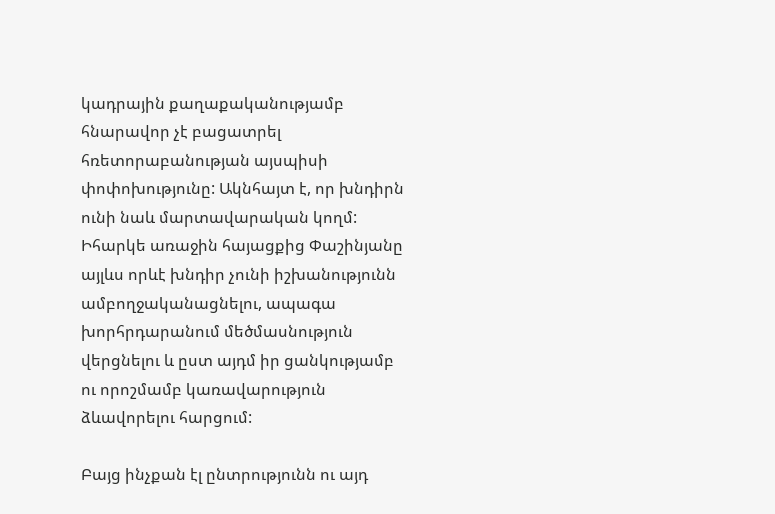կադրային քաղաքականությամբ հնարավոր չէ բացատրել հռետորաբանության այսպիսի փոփոխությունը: Ակնհայտ է, որ խնդիրն ունի նաև մարտավարական կողմ: Իհարկե առաջին հայացքից Փաշինյանը այլևս որևէ խնդիր չունի իշխանությունն ամբողջականացնելու, ապագա խորհրդարանում մեծմասնություն վերցնելու և ըստ այդմ իր ցանկությամբ ու որոշմամբ կառավարություն ձևավորելու հարցում:

Բայց ինչքան էլ ընտրությունն ու այդ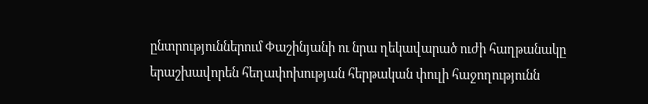ընտրություններում Փաշինյանի ու նրա ղեկավարած ուժի հաղթանակը երաշխավորեն հեղափոխության հերթական փուլի հաջողությունն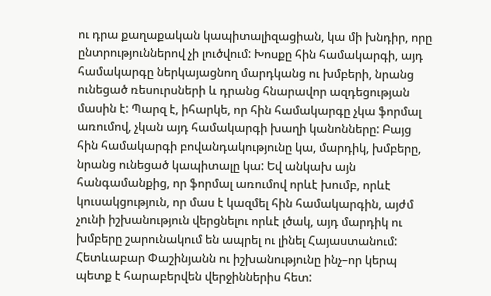ու դրա քաղաքական կապիտալիզացիան, կա մի խնդիր, որը ընտրություններով չի լուծվում: Խոսքը հին համակարգի, այդ համակարգը ներկայացնող մարդկանց ու խմբերի, նրանց ունեցած ռեսուրսների և դրանց հնարավոր ազդեցության մասին է: Պարզ է, իհարկե, որ հին համակարգը չկա ֆորմալ առումով, չկան այդ համակարգի խաղի կանոնները: Բայց հին համակարգի բովանդակությունը կա, մարդիկ, խմբերը, նրանց ունեցած կապիտալը կա: Եվ անկախ այն հանգամանքից, որ ֆորմալ առումով որևէ խումբ, որևէ կուսակցություն, որ մաս է կազմել հին համակարգին, այժմ չունի իշխանություն վերցնելու որևէ լծակ, այդ մարդիկ ու խմբերը շարունակում են ապրել ու լինել Հայաստանում: Հետևաբար Փաշինյանն ու իշխանությունը ինչ–որ կերպ պետք է հարաբերվեն վերջիններիս հետ: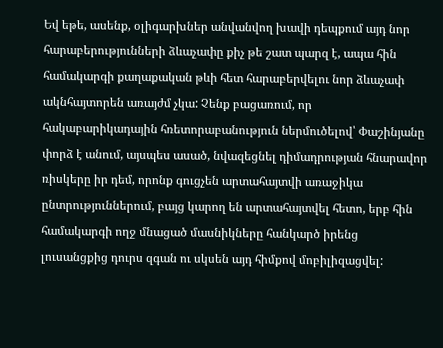Եվ եթե, ասենք, օլիգարխներ անվանվող խավի դեպքում այդ նոր հարաբերությունների ձևաչափը քիչ թե շատ պարզ է, ապա հին համակարգի քաղաքական թևի հետ հարաբերվելու նոր ձևաչափ ակնհայտորեն առայժմ չկա: Չենք բացառում, որ հակաբարիկադային հռետորաբանություն ներմուծելով՝ Փաշինյանը փորձ է անում, այսպես ասած, նվազեցնել դիմադրության հնարավոր ռիսկերը իր դեմ, որոնք գուցչեն արտահայտվի առաջիկա ընտրություններում, բայց կարող են արտահայտվել հետո, երբ հին համակարգի ողջ մնացած մասնիկները հանկարծ իրենց լուսանցքից դուրս զգան ու սկսեն այդ հիմքով մոբիլիզացվել: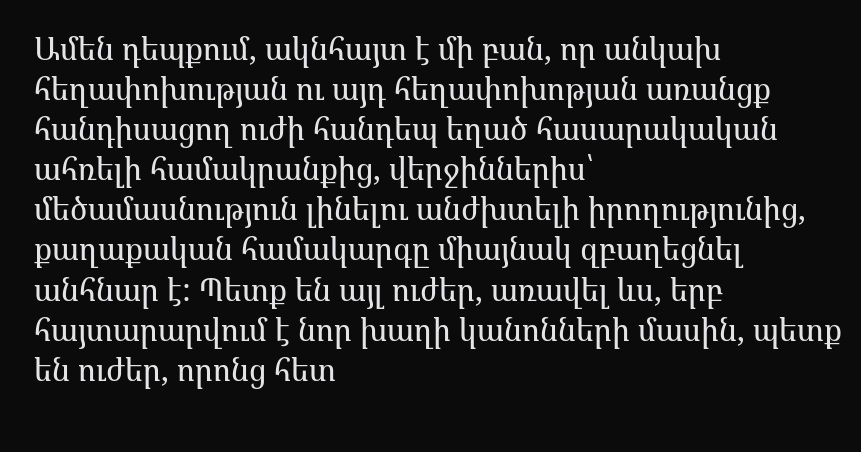Ամեն դեպքում, ակնհայտ է մի բան, որ անկախ հեղափոխության ու այդ հեղափոխոթյան առանցք հանդիսացող ուժի հանդեպ եղած հասարակական ահռելի համակրանքից, վերջիններիս՝ մեծամասնություն լինելու անժխտելի իրողությունից, քաղաքական համակարգը միայնակ զբաղեցնել անհնար է: Պետք են այլ ուժեր, առավել ևս, երբ հայտարարվում է նոր խաղի կանոնների մասին, պետք են ուժեր, որոնց հետ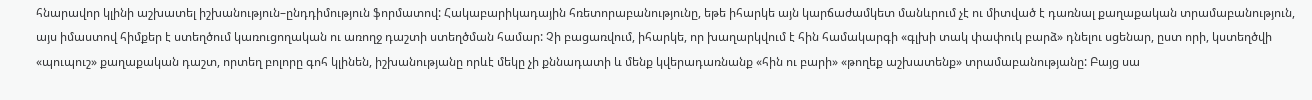հնարավոր կլինի աշխատել իշխանություն–ընդդիմություն ֆորմատով: Հակաբարիկադային հռետորաբանությունը, եթե իհարկե այն կարճաժամկետ մանևրում չէ ու միտված է դառնալ քաղաքական տրամաբանություն, այս իմաստով հիմքեր է ստեղծում կառուցողական ու առողջ դաշտի ստեղծման համար: Չի բացառվում, իհարկե, որ խաղարկվում է հին համակարգի «գլխի տակ փափուկ բարձ» դնելու սցենար, ըստ որի, կստեղծվի «պուպուշ» քաղաքական դաշտ, որտեղ բոլորը գոհ կլինեն, իշխանությանը որևէ մեկը չի քննադատի և մենք կվերադառնանք «հին ու բարի» «թողեք աշխատենք» տրամաբանությանը: Բայց սա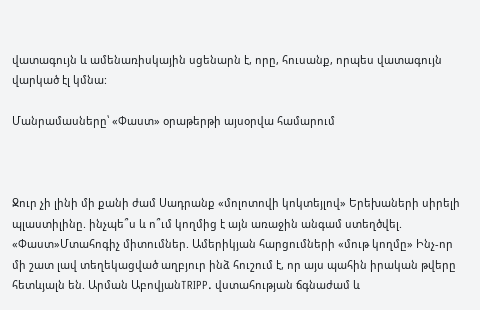վատագույն և ամենառիսկային սցենարն է, որը, հուսանք, որպես վատագույն վարկած էլ կմնա:

Մանրամասները՝ «Փաստ» օրաթերթի այսօրվա համարում



Ջուր չի լինի մի քանի ժամ Սադրանք «մոլոտովի կոկտեյլով» Երեխաների սիրելի պլաստիլինը. ինչպե՞ս և ո՞ւմ կողմից է այն առաջին անգամ ստեղծվել. «Փաստ»Մտահոգիչ միտումներ. Ամերիկյան հարցումների «մութ կողմը» Ինչ-որ մի շատ լավ տեղեկացված աղբյուր ինձ հուշում է, որ այս պահին իրական թվերը հետևյալն են. Արման ԱբովյանTRIPP. վստահության ճգնաժամ և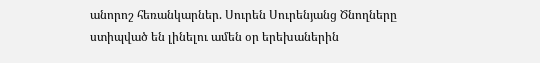անորոշ հեռանկարներ. Սուրեն Սուրենյանց Ծնողները ստիպված են լինելու ամեն օր երեխաներին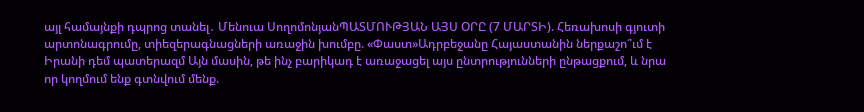այլ համայնքի դպրոց տանել․ Մենուա ՍողոմոնյանՊԱՏՄՈՒԹՅԱՆ ԱՅՍ ՕՐԸ (7 ՄԱՐՏԻ). Հեռախոսի գյուտի արտոնագրումը, տիեզերագնացների առաջին խումբը. «Փաստ»Ադրբեջանը Հայաստանին ներքաշո՞ւմ է Իրանի դեմ պատերազմ Այն մասին, թե ինչ բարիկադ է առաջացել այս ընտրությունների ընթացքում, և նրա որ կողմում ենք գտնվում մենք.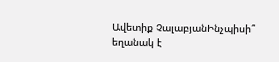Ավետիք ՉալաբյանԻնչպիսի՞ եղանակ է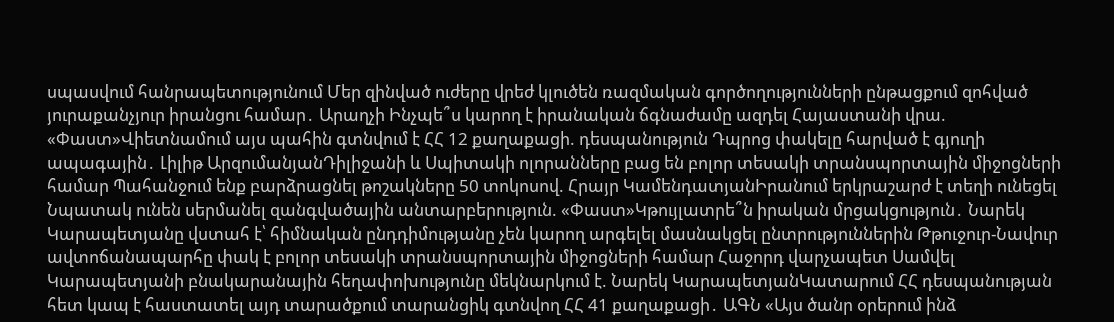սպասվում հանրապետությունում Մեր զինված ուժերը վրեժ կլուծեն ռազմական գործողությունների ընթացքում զոհված յուրաքանչյուր իրանցու համար․ Արաղչի Ինչպե՞ս կարող է իրանական ճգնաժամը ազդել Հայաստանի վրա. «Փաստ»Վիետնամում այս պահին գտնվում է ՀՀ 12 քաղաքացի. դեսպանություն Դպրոց փակելը հարված է գյուղի ապագային․ Լիլիթ ԱրզումանյանԴիլիջանի և Սպիտակի ոլորանները բաց են բոլոր տեսակի տրանսպորտային միջոցների համար Պահանջում ենք բարձրացնել թոշակները 50 տոկոսով. Հրայր ԿամենդատյանԻրանում երկրաշարժ է տեղի ունեցել Նպատակ ունեն սերմանել զանգվածային անտարբերություն. «Փաստ»Կթույլատրե՞ն իրական մրցակցություն․ Նարեկ Կարապետյանը վստահ է՝ հիմնական ընդդիմությանը չեն կարող արգելել մասնակցել ընտրություններին Թթուջուր-Նավուր ավտոճանապարհը փակ է բոլոր տեսակի տրանսպորտային միջոցների համար Հաջորդ վարչապետ Սամվել Կարապետյանի բնակարանային հեղափոխությունը մեկնարկում է. Նարեկ ԿարապետյանԿատարում ՀՀ դեսպանության հետ կապ է հաստատել այդ տարածքում տարանցիկ գտնվող ՀՀ 41 քաղաքացի․ ԱԳՆ «Այս ծանր օրերում ինձ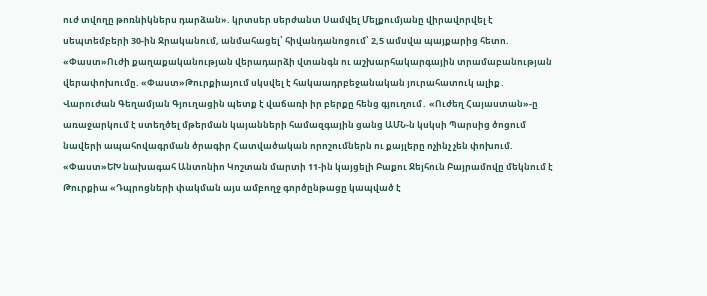ուժ տվողը թոռնիկներս դարձան». կրտսեր սերժանտ Սամվել Մելքումյանը վիրավորվել է սեպտեմբերի 30-ին Ջրականում, անմահացել՝ հիվանդանոցում՝ 2,5 ամսվա պայքարից հետո. «Փաստ»Ուժի քաղաքականության վերադարձի վտանգն ու աշխարհակարգային տրամաբանության վերափոխումը. «Փաստ»Թուրքիայում սկսվել է հակաադրբեջանական յուրահատուկ ալիք․ Վարուժան Գեղամյան Գյուղացին պետք է վաճառի իր բերքը հենց գյուղում․ «Ուժեղ Հայաստան»-ը առաջարկում է ստեղծել մթերման կայանների համազգային ցանց ԱՄՆ-ն կսկսի Պարսից ծոցում նավերի ապահովագրման ծրագիր Հատվածական որոշումներն ու քայլերը ոչինչ չեն փոխում. «Փաստ»ԵԽ նախագահ Անտոնիո Կոշտան մարտի 11-ին կայցելի Բաքու Ջեյհուն Բայրամովը մեկնում է Թուրքիա «Դպրոցների փակման այս ամբողջ գործընթացը կապված է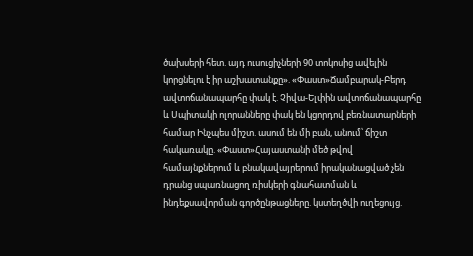ծախսերի հետ. այդ ուսուցիչների 90 տոկոսից ավելին կորցնելու է իր աշխատանքը». «Փաստ»Ճամբարակ-Բերդ ավտոճանապարհը փակ է. Չիվա-Ելփին ավտոճանապարհը և Սպիտակի ոլորանները փակ են կցորդով բեռնատարների համար Ինչպես միշտ. ասում են մի բան, անում՝ ճիշտ հակառակը. «Փաստ»Հայաստանի մեծ թվով համայնքներում և բնակավայրերում իրականացված չեն դրանց սպառնացող ռիսկերի գնահատման և ինդեքսավորման գործընթացները. կստեղծվի ուղեցույց.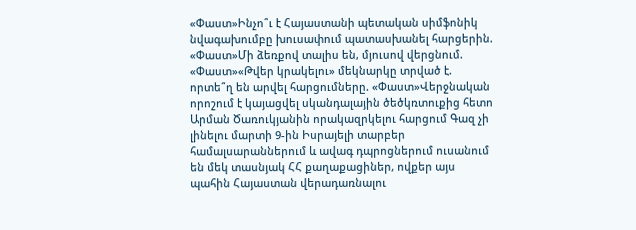«Փաստ»Ինչո՞ւ է Հայաստանի պետական սիմֆոնիկ նվագախումբը խուսափում պատասխանել հարցերին. «Փաստ»Մի ձեռքով տալիս են, մյուսով վերցնում. «Փաստ»«Թվեր կրակելու» մեկնարկը տրված է. որտե՞ղ են արվել հարցումները. «Փաստ»Վերջնական որոշում է կայացվել սկանդալային ծեծկռտուքից հետո Արման Ծառուկյանին որակազրկելու հարցում Գազ չի լինելու մարտի 9-ին Իսրայելի տարբեր համալսարաններում և ավագ դպրոցներում ուսանում են մեկ տասնյակ ՀՀ քաղաքացիներ, ովքեր այս պահին Հայաստան վերադառնալու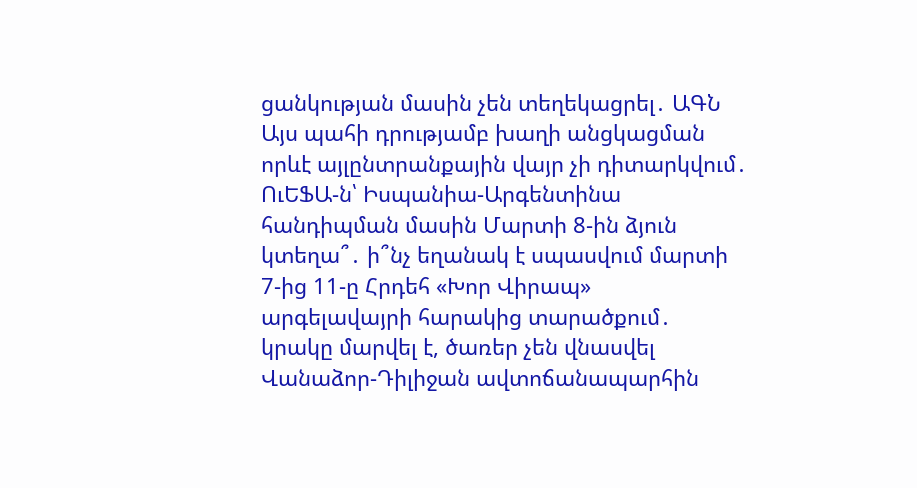ցանկության մասին չեն տեղեկացրել․ ԱԳՆ Այս պահի դրությամբ խաղի անցկացման որևէ այլընտրանքային վայր չի դիտարկվում․ ՈւԵՖԱ-ն՝ Իսպանիա-Արգենտինա հանդիպման մասին Մարտի 8-ին ձյուն կտեղա՞․ ի՞նչ եղանակ է սպասվում մարտի 7-ից 11-ը Հրդեհ «Խոր Վիրապ» արգելավայրի հարակից տարածքում․ կրակը մարվել է, ծառեր չեն վնասվել Վանաձոր-Դիլիջան ավտոճանապարհին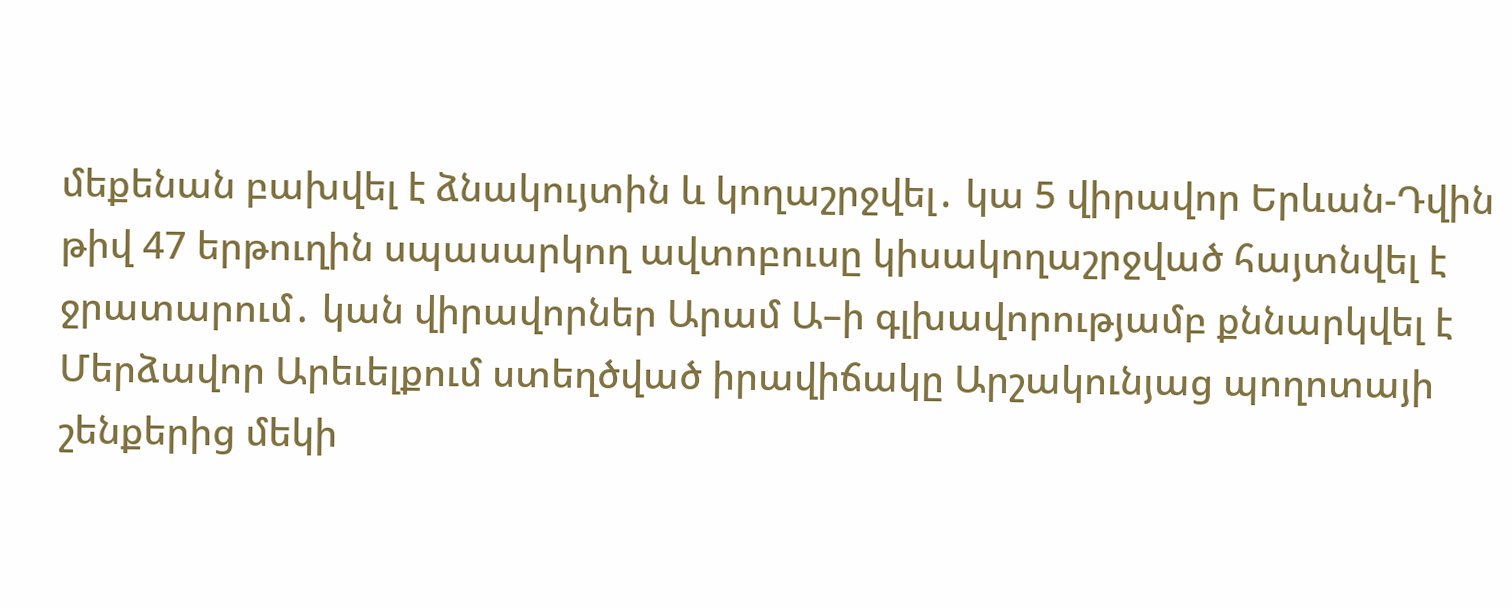մեքենան բախվել է ձնակույտին և կողաշրջվել․ կա 5 վիրավոր Երևան-Դվին թիվ 47 երթուղին սպասարկող ավտոբուսը կիսակողաշրջված հայտնվել է ջրատարում․ կան վիրավորներ Արամ Ա–ի գլխավորությամբ քննարկվել է Մերձավոր Արեւելքում ստեղծված իրավիճակը Արշակունյաց պողոտայի շենքերից մեկի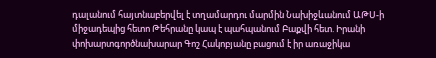դալանում հայտնաբերվել է տղամարդու մարմին Նախիջևանում ԱԹՍ-ի միջադեպից հետո Թեհրանը կապ է պահպանում Բաքվի հետ. Իրանի փոխարտգործնախարար Գոշ Հակոբյանը բացում է իր առաջիկա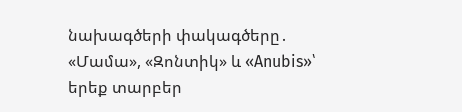նախագծերի փակագծերը․ «Մամա», «Զոնտիկ» և «Anubis»՝ երեք տարբեր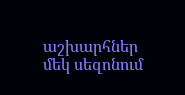աշխարհներ մեկ սեզոնում